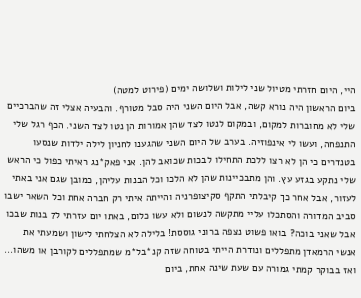היי, היום חזרתי מטיול שני לילות ושלושה ימים (פירוט למטה)
ביום הראשון היה נורא קשה, אבל היום השני היה סבל מטורף. והבעיה אצלי זה שהברכיים שלי לא מחוברות למקום, ובמקום לנטו לצד שהן אמורות הן נטו לצד השני. הכף רגל שלי התנפחה, ועשו לי אינפוזיה. בערב של היום השני שהגענו לחניון לילה ילדות שנסעו בטנדרים כי הן לא רצו ללכת התחילו לבכות שכואב להן. אני פאק*נג ראיתי כפול כי הראש שלי נתקע בגזע עץ. והן מתבכיינות שהן לא הלכו וכל הבנות עליהן, כמובן שגם אני באתי לעזור, אבל אחר כך קיבלתי התקף סקיצופרניה והייתה איתי רק חברה אחת וכל השאר ישבו סביב המדורה והסתכלו עליי מתקשה לנשום ולא עשו כלום, באתו יום עזרתי ל7 בנות שבכו אבל שאני בוכה? בואו פשוט נצפה ברוני גוססת! בלילה לא הצלחתי לישון ושמעתי את אנשי הרמאדן מתפללים ונודרת הייתי בטוחה שזה קנ*בל*מ שמתפללים לקורבן או משהו... ואז בבוקר קמתי גמורה עם שעת שינה אחת, ביום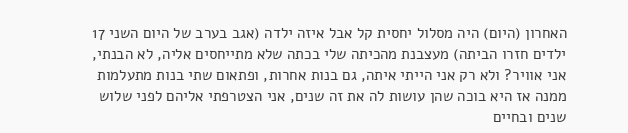האחרון (היום) היה מסלול יחסית קל אבל איזה ילדה (אגב בערב של היום השני 17 ילדים חזרו הביתה) מעצבנת מהכיתה שלי בכתה שלא מתייחסים אליה, לא הבנתי, אני אוויר? ולא רק אני הייתי איתה, גם בנות אחרות, ופתאום שתי בנות מתעלמות ממנה אז היא בוכה שהן עושות לה את זה שנים, אני הצטרפתי אליהם לפני שלוש שנים ובחיים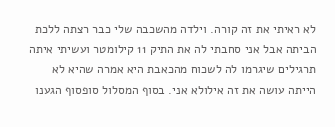לא ראיתי את זה קורה. וילדה מהשכבה שלי כבר רצתה ללכת הביתה אבל אני סחבתי לה את התיק 11 קילומטר ועשיתי איתה תרגילים שיגרמו לה לשכוח מהכאבת היא אמרה שהיא לא הייתה עושה את זה אילולא אני. בסוף המסלול סופסוף הגענו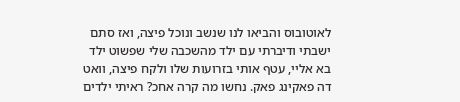לאוטובוס והביאו לנו שנשב ונוכל פיצה, ואז סתם ישבתי ודיברתי עם ילד מהשכבה שלי שפשוט ילד בא אליי, עטף אותי בזרועות שלו ולקח פיצה, וואט דה פאקינג פאק. נחשו מה קרה אחכ? ראיתי ילדים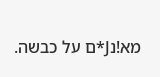מא!נJ*ם על כבשה.